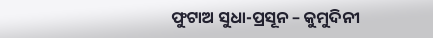ଫୁଟାଅ ସୁଧା-ପ୍ରସୂନ – କୁମୁଦିନୀ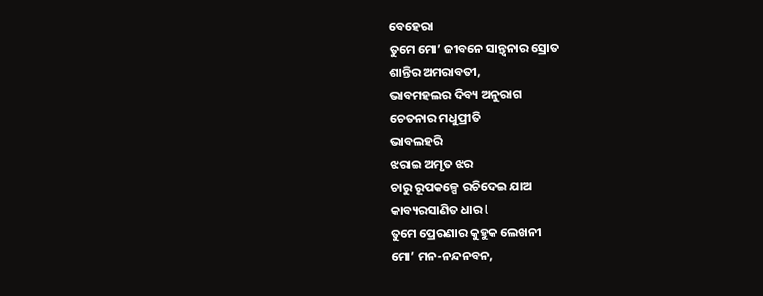ବେହେରା
ତୁମେ ମୋ’ ଜୀବନେ ସାନ୍ତ୍ଵନାର ସ୍ରୋତ
ଶାନ୍ତିର ଅମରାବତୀ,
ଭାବମହଲର ଦିବ୍ୟ ଅନୁରାଗ
ଚେତନାର ମଧୁପ୍ରୀତି
ଭାବଲହରି
ଝରାଇ ଅମୃତ ଝର
ଚାରୁ ରୂପକଳ୍ପେ ରଚିଦେଇ ଯାଅ
କାବ୍ୟରସାଣିତ ଧାର l
ତୁମେ ପ୍ରେରଣାର କୁହୁକ ଲେଖନୀ
ମୋ’ ମନ-ନନ୍ଦନବନ,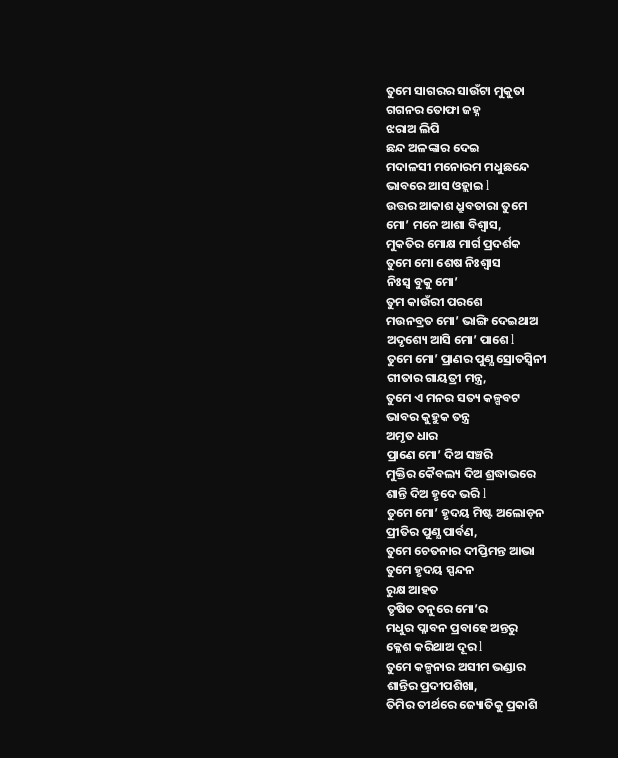ତୁମେ ସାଗରର ସାଉଁଟା ମୁକୁତା
ଗଗନର ତୋଫା ଜହ୍ନ
ଝରାଅ ଲିପି
ଛନ୍ଦ ଅଳଙ୍କାର ଦେଇ
ମଦାଳସୀ ମନୋରମ ମଧୁଛନ୍ଦେ
ଭାବରେ ଆସ ଓହ୍ଲାଇ l
ଉତ୍ତର ଆକାଶ ଧ୍ରୁବତାରା ତୁମେ
ମୋ’ ମନେ ଆଶା ବିଶ୍ଵାସ,
ମୁକତିର ମୋକ୍ଷ ମାର୍ଗ ପ୍ରଦର୍ଶକ
ତୁମେ ମୋ ଶେଷ ନିଃଶ୍ଵାସ
ନିଃସ୍ଵ ବୁକୁ ମୋ’
ତୁମ କାଉଁରୀ ପରଶେ
ମଉନବ୍ରତ ମୋ’ ଭାଙ୍ଗି ଦେଇଥାଅ
ଅଦୃଶ୍ୟେ ଆସି ମୋ’ ପାଶେ l
ତୁମେ ମୋ’ ପ୍ରାଣର ପୁଣ୍ଯ ସ୍ରୋତସ୍ଵିନୀ
ଗୀତାର ଗାୟତ୍ରୀ ମନ୍ତ୍ର,
ତୁମେ ଏ ମନର ସତ୍ୟ କଳ୍ପବଟ
ଭାବର କୁହୁକ ତନ୍ତ୍ର
ଅମୃତ ଧାର
ପ୍ରାଣେ ମୋ’ ଦିଅ ସଞ୍ଚରି
ମୁକ୍ତିର କୈବଲ୍ୟ ଦିଅ ଶ୍ରଦ୍ଧାଭରେ
ଶାନ୍ତି ଦିଅ ହୃଦେ ଭରି l
ତୁମେ ମୋ’ ହୃଦୟ ମିଷ୍ଟ ଅଲୋଡ଼ନ
ପ୍ରୀତିର ପୁଣ୍ଯ ପାର୍ବଣ,
ତୁମେ ଚେତନାର ଦୀପ୍ତିମନ୍ତ ଆଭା
ତୁମେ ହୃଦୟ ସ୍ପନ୍ଦନ
ରୁକ୍ଷ ଆହତ
ତୃଷିତ ତନୁରେ ମୋ’ର
ମଧୁର ପ୍ଳାବନ ପ୍ରବାହେ ଅନ୍ତରୁ
କ୍ଳେଶ କରିଥାଅ ଦୂର l
ତୁମେ କଳ୍ପନାର ଅସୀମ ଭଣ୍ଡାର
ଶାନ୍ତିର ପ୍ରଦୀପଶିଖା,
ତିମିର ତୀର୍ଥରେ ଜ୍ୟୋତିକୁ ପ୍ରକାଶି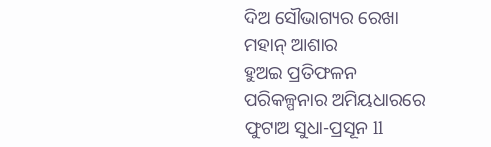ଦିଅ ସୌଭାଗ୍ୟର ରେଖା
ମହାନ୍ ଆଶାର
ହୁଅଇ ପ୍ରତିଫଳନ
ପରିକଳ୍ପନାର ଅମିୟଧାରରେ
ଫୁଟାଅ ସୁଧା-ପ୍ରସୂନ ll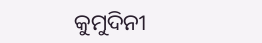କୁମୁଦିନୀ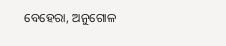ବେହେରା, ଅନୁଗୋଳ